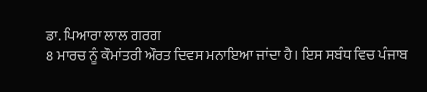ਡਾ. ਪਿਆਰਾ ਲਾਲ ਗਰਗ
8 ਮਾਰਚ ਨੂੰ ਕੌਮਾਂਤਰੀ ਔਰਤ ਦਿਵਸ ਮਨਾਇਆ ਜਾਂਦਾ ਹੈ। ਇਸ ਸਬੰਧ ਵਿਚ ਪੰਜਾਬ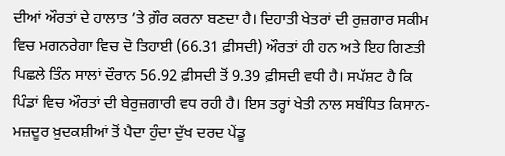ਦੀਆਂ ਔਰਤਾਂ ਦੇ ਹਾਲਾਤ ’ਤੇ ਗ਼ੌਰ ਕਰਨਾ ਬਣਦਾ ਹੈ। ਦਿਹਾਤੀ ਖੇਤਰਾਂ ਦੀ ਰੁਜ਼ਗਾਰ ਸਕੀਮ ਵਿਚ ਮਗਨਰੇਗਾ ਵਿਚ ਦੋ ਤਿਹਾਈ (66.31 ਫ਼ੀਸਦੀ) ਔਰਤਾਂ ਹੀ ਹਨ ਅਤੇ ਇਹ ਗਿਣਤੀ ਪਿਛਲੇ ਤਿੰਨ ਸਾਲਾਂ ਦੌਰਾਨ 56.92 ਫ਼ੀਸਦੀ ਤੋਂ 9.39 ਫ਼ੀਸਦੀ ਵਧੀ ਹੈ। ਸਪੱਸ਼ਟ ਹੈ ਕਿ ਪਿੰਡਾਂ ਵਿਚ ਔਰਤਾਂ ਦੀ ਬੇਰੁਜ਼ਗਾਰੀ ਵਧ ਰਹੀ ਹੈ। ਇਸ ਤਰ੍ਹਾਂ ਖੇਤੀ ਨਾਲ ਸਬੰਧਿਤ ਕਿਸਾਨ-ਮਜ਼ਦੂਰ ਖ਼ੁਦਕਸ਼ੀਆਂ ਤੋਂ ਪੈਦਾ ਹੁੰਦਾ ਦੁੱਖ ਦਰਦ ਪੇਂਡੂ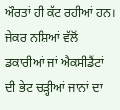ਔਰਤਾਂ ਹੀ ਕੱਟ ਰਹੀਆਂ ਹਨ। ਜੇਕਰ ਨਸ਼ਿਆਂ ਵੱਲੋਂ ਡਕਾਰੀਆਂ ਜਾਂ ਐਕਸੀਡੈਂਟਾਂ ਦੀ ਭੇਟ ਚੜ੍ਹੀਆਂ ਜਾਨਾਂ ਦਾ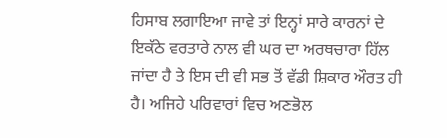ਹਿਸਾਬ ਲਗਾਇਆ ਜਾਵੇ ਤਾਂ ਇਨ੍ਹਾਂ ਸਾਰੇ ਕਾਰਨਾਂ ਦੇ ਇਕੱਠੇ ਵਰਤਾਰੇ ਨਾਲ ਵੀ ਘਰ ਦਾ ਅਰਥਚਾਰਾ ਹਿੱਲ ਜਾਂਦਾ ਹੈ ਤੇ ਇਸ ਦੀ ਵੀ ਸਭ ਤੋਂ ਵੱਡੀ ਸ਼ਿਕਾਰ ਔਰਤ ਹੀ ਹੈ। ਅਜਿਹੇ ਪਰਿਵਾਰਾਂ ਵਿਚ ਅਣਭੋਲ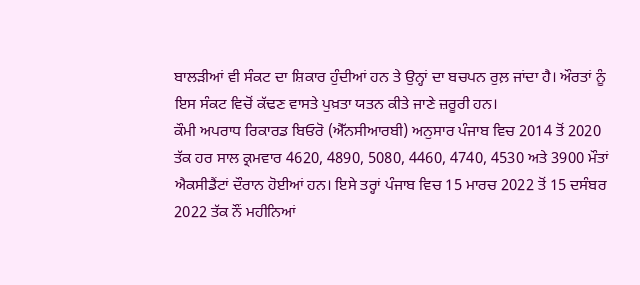ਬਾਲੜੀਆਂ ਵੀ ਸੰਕਟ ਦਾ ਸ਼ਿਕਾਰ ਹੁੰਦੀਆਂ ਹਨ ਤੇ ਉਨ੍ਹਾਂ ਦਾ ਬਚਪਨ ਰੁਲ਼ ਜਾਂਦਾ ਹੈ। ਔਰਤਾਂ ਨੂੰ ਇਸ ਸੰਕਟ ਵਿਚੋਂ ਕੱਢਣ ਵਾਸਤੇ ਪੁਖ਼ਤਾ ਯਤਨ ਕੀਤੇ ਜਾਣੇ ਜ਼ਰੂਰੀ ਹਨ।
ਕੌਮੀ ਅਪਰਾਧ ਰਿਕਾਰਡ ਬਿਓਰੋ (ਐੱਨਸੀਆਰਬੀ) ਅਨੁਸਾਰ ਪੰਜਾਬ ਵਿਚ 2014 ਤੋਂ 2020 ਤੱਕ ਹਰ ਸਾਲ ਕ੍ਰਮਵਾਰ 4620, 4890, 5080, 4460, 4740, 4530 ਅਤੇ 3900 ਮੌਤਾਂ ਐਕਸੀਡੈਂਟਾਂ ਦੌਰਾਨ ਹੋਈਆਂ ਹਨ। ਇਸੇ ਤਰ੍ਹਾਂ ਪੰਜਾਬ ਵਿਚ 15 ਮਾਰਚ 2022 ਤੋਂ 15 ਦਸੰਬਰ 2022 ਤੱਕ ਨੌਂ ਮਹੀਨਿਆਂ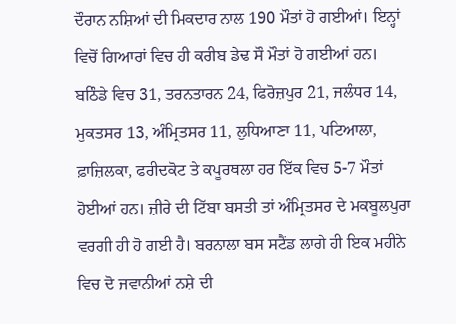ਦੌਰਾਨ ਨਸ਼ਿਆਂ ਦੀ ਮਿਕਦਾਰ ਨਾਲ 190 ਮੌਤਾਂ ਹੋ ਗਈਆਂ। ਇਨ੍ਹਾਂ ਵਿਚੋਂ ਗਿਆਰਾਂ ਵਿਚ ਹੀ ਕਰੀਬ ਡੇਢ ਸੌ ਮੌਤਾਂ ਹੋ ਗਈਆਂ ਹਨ। ਬਠਿੰਡੇ ਵਿਚ 31, ਤਰਨਤਾਰਨ 24, ਫਿਰੋਜ਼ਪੁਰ 21, ਜਲੰਧਰ 14, ਮੁਕਤਸਰ 13, ਅੰਮ੍ਰਿਤਸਰ 11, ਲੁਧਿਆਣਾ 11, ਪਟਿਆਲਾ, ਫ਼ਾਜ਼ਿਲਕਾ, ਫਰੀਦਕੋਟ ਤੇ ਕਪੂਰਥਲਾ ਹਰ ਇੱਕ ਵਿਚ 5-7 ਮੌਤਾਂ ਹੋਈਆਂ ਹਨ। ਜ਼ੀਰੇ ਦੀ ਟਿੱਬਾ ਬਸਤੀ ਤਾਂ ਅੰਮ੍ਰਿਤਸਰ ਦੇ ਮਕਬੂਲਪੁਰਾ ਵਰਗੀ ਹੀ ਹੋ ਗਈ ਹੈ। ਬਰਨਾਲਾ ਬਸ ਸਟੈਂਡ ਲਾਗੇ ਹੀ ਇਕ ਮਹੀਨੇ ਵਿਚ ਦੋ ਜਵਾਨੀਆਂ ਨਸ਼ੇ ਦੀ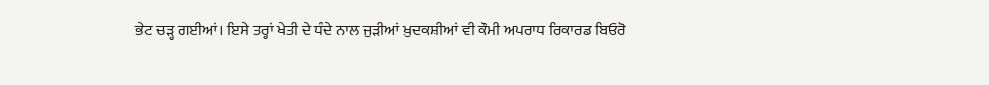ਭੇਟ ਚੜ੍ਹ ਗਈਆਂ। ਇਸੇ ਤਰ੍ਹਾਂ ਖੇਤੀ ਦੇ ਧੰਦੇ ਨਾਲ ਜੁੜੀਆਂ ਖ਼ੁਦਕਸ਼ੀਆਂ ਵੀ ਕੌਮੀ ਅਪਰਾਧ ਰਿਕਾਰਡ ਬਿਓਰੋ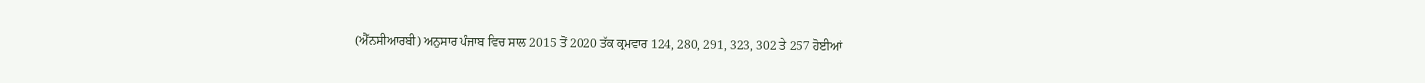(ਐੱਨਸੀਆਰਬੀ) ਅਨੁਸਾਰ ਪੰਜਾਬ ਵਿਚ ਸਾਲ 2015 ਤੋਂ 2020 ਤੱਕ ਕ੍ਰਮਵਾਰ 124, 280, 291, 323, 302 ਤੇ 257 ਹੋਈਆਂ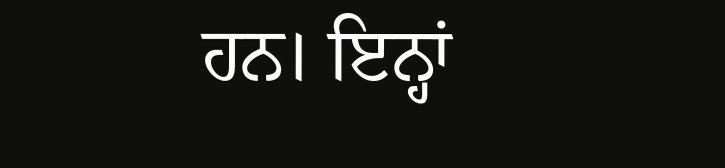ਹਨ। ਇਨ੍ਹਾਂ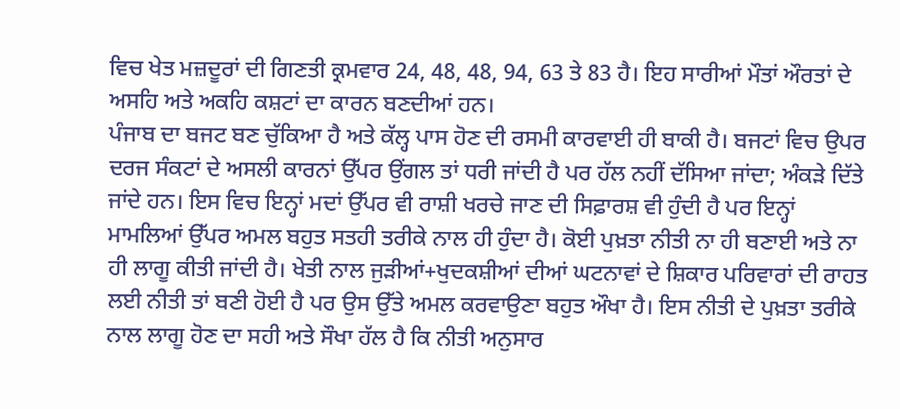ਵਿਚ ਖੇਤ ਮਜ਼ਦੂਰਾਂ ਦੀ ਗਿਣਤੀ ਕ੍ਰਮਵਾਰ 24, 48, 48, 94, 63 ਤੇ 83 ਹੈ। ਇਹ ਸਾਰੀਆਂ ਮੌਤਾਂ ਔਰਤਾਂ ਦੇ ਅਸਹਿ ਅਤੇ ਅਕਹਿ ਕਸ਼ਟਾਂ ਦਾ ਕਾਰਨ ਬਣਦੀਆਂ ਹਨ।
ਪੰਜਾਬ ਦਾ ਬਜਟ ਬਣ ਚੁੱਕਿਆ ਹੈ ਅਤੇ ਕੱਲ੍ਹ ਪਾਸ ਹੋਣ ਦੀ ਰਸਮੀ ਕਾਰਵਾਈ ਹੀ ਬਾਕੀ ਹੈ। ਬਜਟਾਂ ਵਿਚ ਉਪਰ ਦਰਜ ਸੰਕਟਾਂ ਦੇ ਅਸਲੀ ਕਾਰਨਾਂ ਉੱਪਰ ਉਂਗਲ ਤਾਂ ਧਰੀ ਜਾਂਦੀ ਹੈ ਪਰ ਹੱਲ ਨਹੀਂ ਦੱਸਿਆ ਜਾਂਦਾ; ਅੰਕੜੇ ਦਿੱਤੇ ਜਾਂਦੇ ਹਨ। ਇਸ ਵਿਚ ਇਨ੍ਹਾਂ ਮਦਾਂ ਉੱਪਰ ਵੀ ਰਾਸ਼ੀ ਖਰਚੇ ਜਾਣ ਦੀ ਸਿਫ਼ਾਰਸ਼ ਵੀ ਹੁੰਦੀ ਹੈ ਪਰ ਇਨ੍ਹਾਂ ਮਾਮਲਿਆਂ ਉੱਪਰ ਅਮਲ ਬਹੁਤ ਸਤਹੀ ਤਰੀਕੇ ਨਾਲ ਹੀ ਹੁੰਦਾ ਹੈ। ਕੋਈ ਪੁਖ਼ਤਾ ਨੀਤੀ ਨਾ ਹੀ ਬਣਾਈ ਅਤੇ ਨਾ ਹੀ ਲਾਗੂ ਕੀਤੀ ਜਾਂਦੀ ਹੈ। ਖੇਤੀ ਨਾਲ ਜੁੜੀਆਂ+ਖੁਦਕਸ਼ੀਆਂ ਦੀਆਂ ਘਟਨਾਵਾਂ ਦੇ ਸ਼ਿਕਾਰ ਪਰਿਵਾਰਾਂ ਦੀ ਰਾਹਤ ਲਈ ਨੀਤੀ ਤਾਂ ਬਣੀ ਹੋਈ ਹੈ ਪਰ ਉਸ ਉੱਤੇ ਅਮਲ ਕਰਵਾਉਣਾ ਬਹੁਤ ਔਖਾ ਹੈ। ਇਸ ਨੀਤੀ ਦੇ ਪੁਖ਼ਤਾ ਤਰੀਕੇ ਨਾਲ ਲਾਗੂ ਹੋਣ ਦਾ ਸਹੀ ਅਤੇ ਸੌਖਾ ਹੱਲ ਹੈ ਕਿ ਨੀਤੀ ਅਨੁਸਾਰ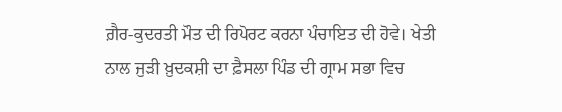ਗ਼ੈਰ-ਕੁਦਰਤੀ ਮੌਤ ਦੀ ਰਿਪੋਰਟ ਕਰਨਾ ਪੰਚਾਇਤ ਦੀ ਹੋਵੇ। ਖੇਤੀ ਨਾਲ ਜੁੜੀ ਖ਼ੁਦਕਸ਼ੀ ਦਾ ਫ਼ੈਸਲਾ ਪਿੰਡ ਦੀ ਗ੍ਰਾਮ ਸਭਾ ਵਿਚ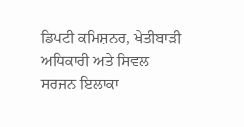ਡਿਪਟੀ ਕਮਿਸ਼ਨਰ, ਖੇਤੀਬਾੜੀ ਅਧਿਕਾਰੀ ਅਤੇ ਸਿਵਲ ਸਰਜਨ ਇਲਾਕਾ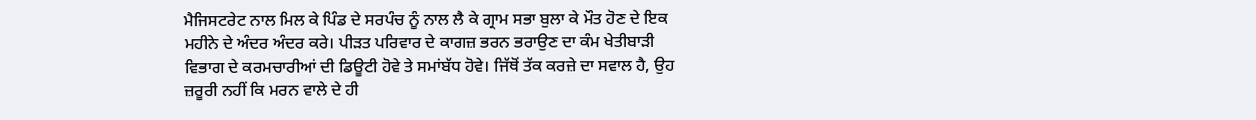ਮੈਜਿਸਟਰੇਟ ਨਾਲ ਮਿਲ ਕੇ ਪਿੰਡ ਦੇ ਸਰਪੰਚ ਨੂੰ ਨਾਲ ਲੈ ਕੇ ਗ੍ਰਾਮ ਸਭਾ ਬੁਲਾ ਕੇ ਮੌਤ ਹੋਣ ਦੇ ਇਕ ਮਹੀਨੇ ਦੇ ਅੰਦਰ ਅੰਦਰ ਕਰੇ। ਪੀੜਤ ਪਰਿਵਾਰ ਦੇ ਕਾਗਜ਼ ਭਰਨ ਭਰਾਉਣ ਦਾ ਕੰਮ ਖੇਤੀਬਾੜੀ ਵਿਭਾਗ ਦੇ ਕਰਮਚਾਰੀਆਂ ਦੀ ਡਿਊਟੀ ਹੋਵੇ ਤੇ ਸਮਾਂਬੱਧ ਹੋਵੇ। ਜਿੱਥੋਂ ਤੱਕ ਕਰਜ਼ੇ ਦਾ ਸਵਾਲ ਹੈ, ਉਹ ਜ਼ਰੂਰੀ ਨਹੀਂ ਕਿ ਮਰਨ ਵਾਲੇ ਦੇ ਹੀ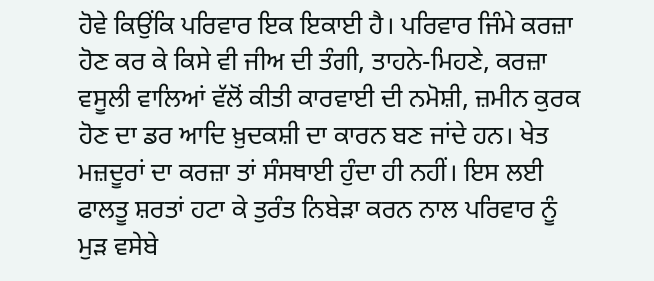ਹੋਵੇ ਕਿਉਂਕਿ ਪਰਿਵਾਰ ਇਕ ਇਕਾਈ ਹੈ। ਪਰਿਵਾਰ ਜਿੰਮੇ ਕਰਜ਼ਾ ਹੋਣ ਕਰ ਕੇ ਕਿਸੇ ਵੀ ਜੀਅ ਦੀ ਤੰਗੀ, ਤਾਹਨੇ-ਮਿਹਣੇ, ਕਰਜ਼ਾ ਵਸੂਲੀ ਵਾਲਿਆਂ ਵੱਲੋਂ ਕੀਤੀ ਕਾਰਵਾਈ ਦੀ ਨਮੋਸ਼ੀ, ਜ਼ਮੀਨ ਕੁਰਕ ਹੋਣ ਦਾ ਡਰ ਆਦਿ ਖ਼ੁਦਕਸ਼ੀ ਦਾ ਕਾਰਨ ਬਣ ਜਾਂਦੇ ਹਨ। ਖੇਤ ਮਜ਼ਦੂਰਾਂ ਦਾ ਕਰਜ਼ਾ ਤਾਂ ਸੰਸਥਾਈ ਹੁੰਦਾ ਹੀ ਨਹੀਂ। ਇਸ ਲਈ ਫਾਲਤੂ ਸ਼ਰਤਾਂ ਹਟਾ ਕੇ ਤੁਰੰਤ ਨਿਬੇੜਾ ਕਰਨ ਨਾਲ ਪਰਿਵਾਰ ਨੂੰ ਮੁੜ ਵਸੇਬੇ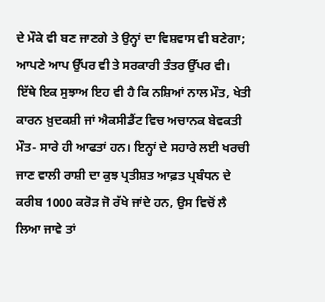ਦੇ ਮੌਕੇ ਵੀ ਬਣ ਜਾਣਗੇ ਤੇ ਉਨ੍ਹਾਂ ਦਾ ਵਿਸ਼ਵਾਸ ਵੀ ਬਣੇਗਾ; ਆਪਣੇ ਆਪ ਉੱਪਰ ਵੀ ਤੇ ਸਰਕਾਰੀ ਤੰਤਰ ਉੱਪਰ ਵੀ।
ਇੱਥੇ ਇਕ ਸੁਝਾਅ ਇਹ ਵੀ ਹੈ ਕਿ ਨਸ਼ਿਆਂ ਨਾਲ ਮੌਤ, ਖੇਤੀ ਕਾਰਨ ਖ਼ੁਦਕਸ਼ੀ ਜਾਂ ਐਕਸੀਡੈਂਟ ਵਿਚ ਅਚਾਨਕ ਬੇਵਕਤੀ ਮੌਤ- ਸਾਰੇ ਹੀ ਆਫਤਾਂ ਹਨ। ਇਨ੍ਹਾਂ ਦੇ ਸਹਾਰੇ ਲਈ ਖਰਚੀ ਜਾਣ ਵਾਲੀ ਰਾਸ਼ੀ ਦਾ ਕੁਝ ਪ੍ਰਤੀਸ਼ਤ ਆਫ਼ਤ ਪ੍ਰਬੰਧਨ ਦੇ ਕਰੀਬ 1000 ਕਰੋੜ ਜੋ ਰੱਖੇ ਜਾਂਦੇ ਹਨ, ਉਸ ਵਿਚੋਂ ਲੈ ਲਿਆ ਜਾਵੇ ਤਾਂ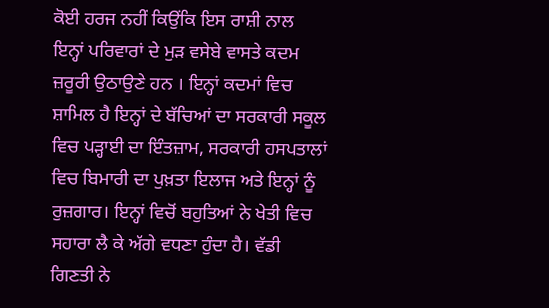ਕੋਈ ਹਰਜ ਨਹੀਂ ਕਿਉਂਕਿ ਇਸ ਰਾਸ਼ੀ ਨਾਲ ਇਨ੍ਹਾਂ ਪਰਿਵਾਰਾਂ ਦੇ ਮੁੜ ਵਸੇਬੇ ਵਾਸਤੇ ਕਦਮ ਜ਼ਰੂਰੀ ਉਠਾਉਣੇ ਹਨ । ਇਨ੍ਹਾਂ ਕਦਮਾਂ ਵਿਚ ਸ਼ਾਮਿਲ ਹੈ ਇਨ੍ਹਾਂ ਦੇ ਬੱਚਿਆਂ ਦਾ ਸਰਕਾਰੀ ਸਕੂਲ ਵਿਚ ਪੜ੍ਹਾਈ ਦਾ ਇੰਤਜ਼ਾਮ, ਸਰਕਾਰੀ ਹਸਪਤਾਲਾਂ ਵਿਚ ਬਿਮਾਰੀ ਦਾ ਪੁਖ਼ਤਾ ਇਲਾਜ ਅਤੇ ਇਨ੍ਹਾਂ ਨੂੰ ਰੁਜ਼ਗਾਰ। ਇਨ੍ਹਾਂ ਵਿਚੋਂ ਬਹੁਤਿਆਂ ਨੇ ਖੇਤੀ ਵਿਚ ਸਹਾਰਾ ਲੈ ਕੇ ਅੱਗੇ ਵਧਣਾ ਹੁੰਦਾ ਹੈ। ਵੱਡੀ ਗਿਣਤੀ ਨੇ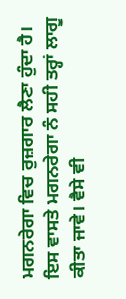ਮਗਨਰੇਗਾ ਵਿਚ ਰੁਜ਼ਗਾਰ ਲੈਣਾ ਹੁੰਦਾ ਹੈ। ਇਸ ਵਾਸਤੇ ਮਗਨਰੇਗਾ ਨੰ ਸਹੀ ਤਰ੍ਹਾਂ ਲਾਗੂ ਕੀਤਾ ਜਾਵੇ। ਵੈਸੇ ਵੀ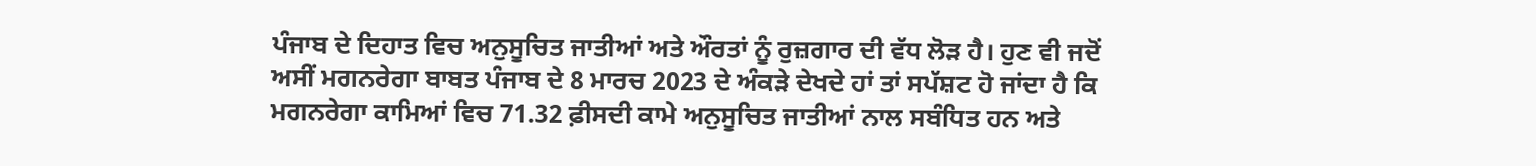ਪੰਜਾਬ ਦੇ ਦਿਹਾਤ ਵਿਚ ਅਨੁਸੂਚਿਤ ਜਾਤੀਆਂ ਅਤੇ ਔਰਤਾਂ ਨੂੰ ਰੁਜ਼ਗਾਰ ਦੀ ਵੱਧ ਲੋੜ ਹੈ। ਹੁਣ ਵੀ ਜਦੋਂ ਅਸੀਂ ਮਗਨਰੇਗਾ ਬਾਬਤ ਪੰਜਾਬ ਦੇ 8 ਮਾਰਚ 2023 ਦੇ ਅੰਕੜੇ ਦੇਖਦੇ ਹਾਂ ਤਾਂ ਸਪੱਸ਼ਟ ਹੋ ਜਾਂਦਾ ਹੈ ਕਿ ਮਗਨਰੇਗਾ ਕਾਮਿਆਂ ਵਿਚ 71.32 ਫ਼ੀਸਦੀ ਕਾਮੇ ਅਨੁਸੂਚਿਤ ਜਾਤੀਆਂ ਨਾਲ ਸਬੰਧਿਤ ਹਨ ਅਤੇ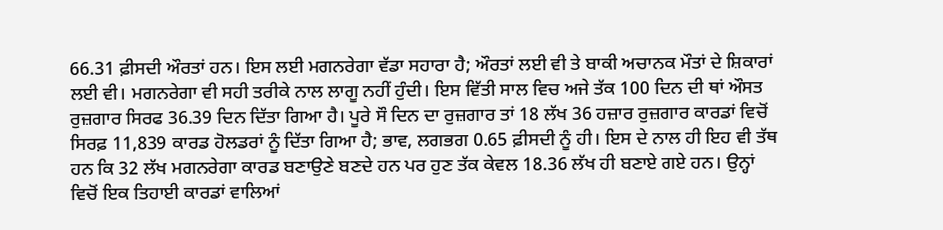66.31 ਫ਼ੀਸਦੀ ਔਰਤਾਂ ਹਨ। ਇਸ ਲਈ ਮਗਨਰੇਗਾ ਵੱਡਾ ਸਹਾਰਾ ਹੈ; ਔਰਤਾਂ ਲਈ ਵੀ ਤੇ ਬਾਕੀ ਅਚਾਨਕ ਮੌਤਾਂ ਦੇ ਸ਼ਿਕਾਰਾਂ ਲਈ ਵੀ। ਮਗਨਰੇਗਾ ਵੀ ਸਹੀ ਤਰੀਕੇ ਨਾਲ ਲਾਗੂ ਨਹੀਂ ਹੁੰਦੀ। ਇਸ ਵਿੱਤੀ ਸਾਲ ਵਿਚ ਅਜੇ ਤੱਕ 100 ਦਿਨ ਦੀ ਥਾਂ ਔਸਤ ਰੁਜ਼ਗਾਰ ਸਿਰਫ 36.39 ਦਿਨ ਦਿੱਤਾ ਗਿਆ ਹੈ। ਪੂਰੇ ਸੌ ਦਿਨ ਦਾ ਰੁਜ਼ਗਾਰ ਤਾਂ 18 ਲੱਖ 36 ਹਜ਼ਾਰ ਰੁਜ਼ਗਾਰ ਕਾਰਡਾਂ ਵਿਚੋਂ ਸਿਰਫ਼ 11,839 ਕਾਰਡ ਹੋਲਡਰਾਂ ਨੂੰ ਦਿੱਤਾ ਗਿਆ ਹੈ; ਭਾਵ, ਲਗਭਗ 0.65 ਫ਼ੀਸਦੀ ਨੂੰ ਹੀ। ਇਸ ਦੇ ਨਾਲ ਹੀ ਇਹ ਵੀ ਤੱਥ ਹਨ ਕਿ 32 ਲੱਖ ਮਗਨਰੇਗਾ ਕਾਰਡ ਬਣਾਉਣੇ ਬਣਦੇ ਹਨ ਪਰ ਹੁਣ ਤੱਕ ਕੇਵਲ 18.36 ਲੱਖ ਹੀ ਬਣਾਏ ਗਏ ਹਨ। ਉਨ੍ਹਾਂ ਵਿਚੋਂ ਇਕ ਤਿਹਾਈ ਕਾਰਡਾਂ ਵਾਲਿਆਂ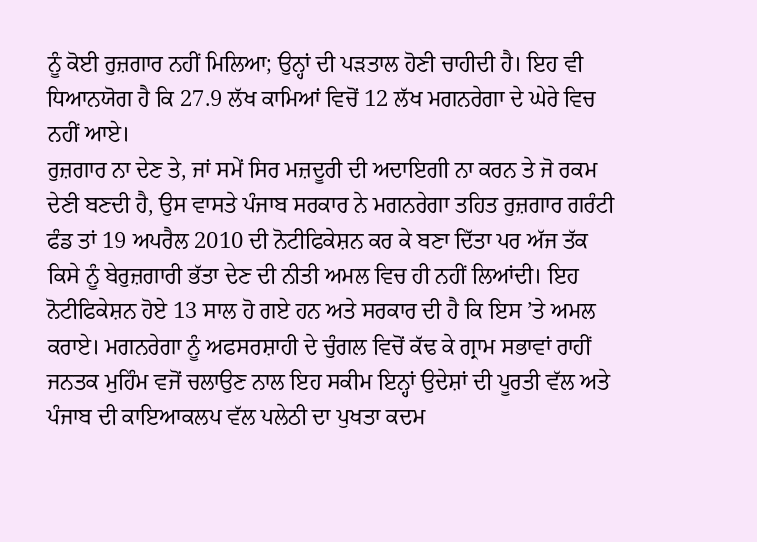ਨੂੰ ਕੋਈ ਰੁਜ਼ਗਾਰ ਨਹੀਂ ਮਿਲਿਆ; ਉਨ੍ਹਾਂ ਦੀ ਪੜਤਾਲ ਹੋਣੀ ਚਾਹੀਦੀ ਹੈ। ਇਹ ਵੀ ਧਿਆਨਯੋਗ ਹੈ ਕਿ 27.9 ਲੱਖ ਕਾਮਿਆਂ ਵਿਚੋਂ 12 ਲੱਖ ਮਗਨਰੇਗਾ ਦੇ ਘੇਰੇ ਵਿਚ ਨਹੀਂ ਆਏ।
ਰੁਜ਼ਗਾਰ ਨਾ ਦੇਣ ਤੇ, ਜਾਂ ਸਮੇਂ ਸਿਰ ਮਜ਼ਦੂਰੀ ਦੀ ਅਦਾਇਗੀ ਨਾ ਕਰਨ ਤੇ ਜੋ ਰਕਮ ਦੇਣੀ ਬਣਦੀ ਹੈ, ਉਸ ਵਾਸਤੇ ਪੰਜਾਬ ਸਰਕਾਰ ਨੇ ਮਗਨਰੇਗਾ ਤਹਿਤ ਰੁਜ਼ਗਾਰ ਗਰੰਟੀ ਫੰਡ ਤਾਂ 19 ਅਪਰੈਲ 2010 ਦੀ ਨੋਟੀਫਿਕੇਸ਼ਨ ਕਰ ਕੇ ਬਣਾ ਦਿੱਤਾ ਪਰ ਅੱਜ ਤੱਕ ਕਿਸੇ ਨੂੰ ਬੇਰੁਜ਼ਗਾਰੀ ਭੱਤਾ ਦੇਣ ਦੀ ਨੀਤੀ ਅਮਲ ਵਿਚ ਹੀ ਨਹੀਂ ਲਿਆਂਦੀ। ਇਹ ਨੋਟੀਫਿਕੇਸ਼ਨ ਹੋਏ 13 ਸਾਲ ਹੋ ਗਏ ਹਨ ਅਤੇ ਸਰਕਾਰ ਦੀ ਹੈ ਕਿ ਇਸ ’ਤੇ ਅਮਲ ਕਰਾਏ। ਮਗਨਰੇਗਾ ਨੂੰ ਅਫਸਰਸ਼ਾਹੀ ਦੇ ਚੁੰਗਲ ਵਿਚੋਂ ਕੱਢ ਕੇ ਗ੍ਰਾਮ ਸਭਾਵਾਂ ਰਾਹੀਂ ਜਨਤਕ ਮੁਹਿੰਮ ਵਜੋਂ ਚਲਾਉਣ ਨਾਲ ਇਹ ਸਕੀਮ ਇਨ੍ਹਾਂ ਉਦੇਸ਼ਾਂ ਦੀ ਪੂਰਤੀ ਵੱਲ ਅਤੇ ਪੰਜਾਬ ਦੀ ਕਾਇਆਕਲਪ ਵੱਲ ਪਲੇਠੀ ਦਾ ਪੁਖਤਾ ਕਦਮ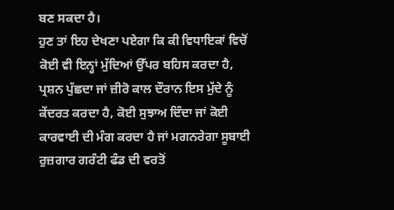ਬਣ ਸਕਦਾ ਹੈ।
ਹੁਣ ਤਾਂ ਇਹ ਦੇਖਣਾ ਪਏਗਾ ਕਿ ਕੀ ਵਿਧਾਇਕਾਂ ਵਿਚੋਂ ਕੋਈ ਵੀ ਇਨ੍ਹਾਂ ਮੁੱਦਿਆਂ ਉੱਪਰ ਬਹਿਸ ਕਰਦਾ ਹੈ, ਪ੍ਰਸ਼ਨ ਪੁੱਛਦਾ ਜਾਂ ਜ਼ੀਰੋ ਕਾਲ ਦੌਰਾਨ ਇਸ ਮੁੱਦੇ ਨੂੰ ਕੇਂਦਰਤ ਕਰਦਾ ਹੈ, ਕੋਈ ਸੁਝਾਅ ਦਿੰਦਾ ਜਾਂ ਕੋਈ ਕਾਰਵਾਈ ਦੀ ਮੰਗ ਕਰਦਾ ਹੈ ਜਾਂ ਮਗਨਰੇਗਾ ਸੂਬਾਈ ਰੁਜ਼ਗਾਰ ਗਰੰਟੀ ਫੰਡ ਦੀ ਵਰਤੋਂ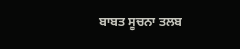ਬਾਬਤ ਸੂਚਨਾ ਤਲਬ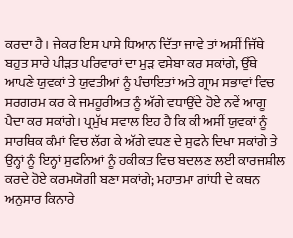ਕਰਦਾ ਹੈ। ਜੇਕਰ ਇਸ ਪਾਸੇ ਧਿਆਨ ਦਿੱਤਾ ਜਾਵੇ ਤਾਂ ਅਸੀਂ ਜਿੱਥੇ ਬਹੁਤ ਸਾਰੇ ਪੀੜਤ ਪਰਿਵਾਰਾਂ ਦਾ ਮੁੜ ਵਸੇਬਾ ਕਰ ਸਕਾਂਗੇ, ਉੱਥੇ ਆਪਣੇ ਯੁਵਕਾਂ ਤੇ ਯੁਵਤੀਆਂ ਨੂੰ ਪੰਚਾਇਤਾਂ ਅਤੇ ਗ੍ਰਾਮ ਸਭਾਵਾਂ ਵਿਚ ਸਰਗਰਮ ਕਰ ਕੇ ਜਮਹੂਰੀਅਤ ਨੂੰ ਅੱਗੇ ਵਧਾਉਂਦੇ ਹੋਏ ਨਵੇਂ ਆਗੂ ਪੈਦਾ ਕਰ ਸਕਾਂਗੇ। ਪ੍ਰਮੁੱਖ ਸਵਾਲ ਇਹ ਹੈ ਕਿ ਕੀ ਅਸੀਂ ਯੁਵਕਾਂ ਨੂੰ ਸਾਰਥਿਕ ਕੰਮਾਂ ਵਿਚ ਲੱਗ ਕੇ ਅੱਗੇ ਵਧਣ ਦੇ ਸੁਫਨੇ ਦਿਖਾ ਸਕਾਂਗੇ ਤੇ ਉਨ੍ਹਾਂ ਨੂੰ ਇਨ੍ਹਾਂ ਸੁਫਨਿਆਂ ਨੂੰ ਹਕੀਕਤ ਵਿਚ ਬਦਲਣ ਲਈ ਕਾਰਜਸ਼ੀਲ ਕਰਦੇ ਹੋਏ ਕਰਮਯੋਗੀ ਬਣਾ ਸਕਾਂਗੇ; ਮਹਾਤਮਾ ਗਾਂਧੀ ਦੇ ਕਥਨ ਅਨੁਸਾਰ ਕਿਨਾਰੇ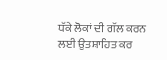ਧੱਕੇ ਲੋਕਾਂ ਦੀ ਗੱਲ ਕਰਨ ਲਈ ਉਤਸ਼ਾਹਿਤ ਕਰ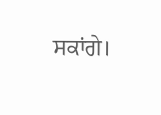ਸਕਾਂਗੇ।